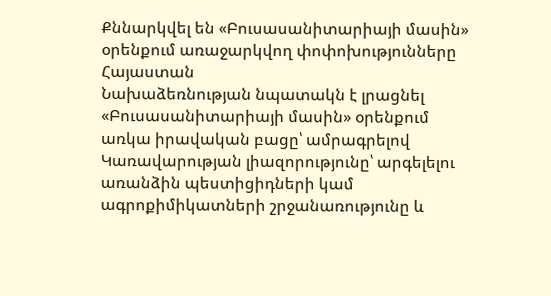Քննարկվել են «Բուսասանիտարիայի մասին» օրենքում առաջարկվող փոփոխությունները
Հայաստան
Նախաձեռնության նպատակն է լրացնել «Բուսասանիտարիայի մասին» օրենքում առկա իրավական բացը՝ ամրագրելով Կառավարության լիազորությունը՝ արգելելու առանձին պեստիցիդների կամ ագրոքիմիկատների շրջանառությունը և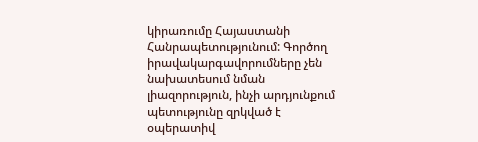կիրառումը Հայաստանի Հանրապետությունում: Գործող իրավակարգավորումները չեն նախատեսում նման լիազորություն, ինչի արդյունքում պետությունը զրկված է օպերատիվ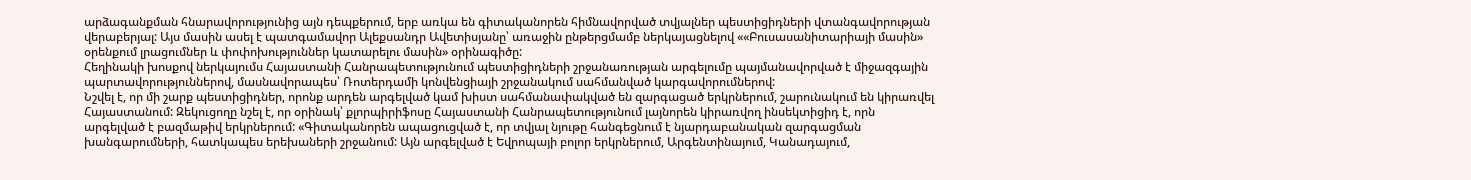արձագանքման հնարավորությունից այն դեպքերում, երբ առկա են գիտականորեն հիմնավորված տվյալներ պեստիցիդների վտանգավորության վերաբերյալ: Այս մասին ասել է պատգամավոր Ալեքսանդր Ավետիսյանը՝ առաջին ընթերցմամբ ներկայացնելով ««Բուսասանիտարիայի մասին» օրենքում լրացումներ և փոփոխություններ կատարելու մասին» օրինագիծը:
Հեղինակի խոսքով ներկայումս Հայաստանի Հանրապետությունում պեստիցիդների շրջանառության արգելումը պայմանավորված է միջազգային պարտավորություններով, մասնավորապես՝ Ռոտերդամի կոնվենցիայի շրջանակում սահմանված կարգավորումներով:
Նշվել է, որ մի շարք պեստիցիդներ, որոնք արդեն արգելված կամ խիստ սահմանափակված են զարգացած երկրներում, շարունակում են կիրառվել Հայաստանում: Զեկուցողը նշել է, որ օրինակ՝ քլորպիրիֆոսը Հայաստանի Հանրապետությունում լայնորեն կիրառվող ինսեկտիցիդ է, որն արգելված է բազմաթիվ երկրներում: «Գիտականորեն ապացուցված է, որ տվյալ նյութը հանգեցնում է նյարդաբանական զարգացման խանգարումների, հատկապես երեխաների շրջանում: Այն արգելված է Եվրոպայի բոլոր երկրներում, Արգենտինայում, Կանադայում,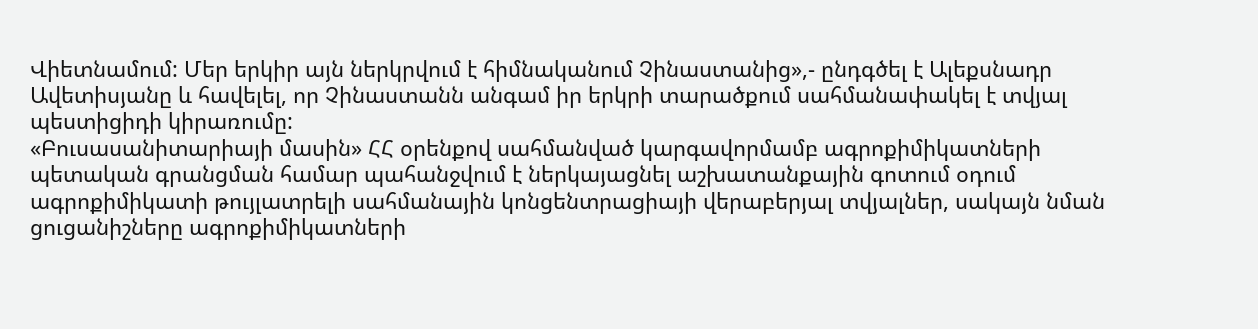Վիետնամում: Մեր երկիր այն ներկրվում է հիմնականում Չինաստանից»,- ընդգծել է Ալեքսնադր Ավետիսյանը և հավելել, որ Չինաստանն անգամ իր երկրի տարածքում սահմանափակել է տվյալ պեստիցիդի կիրառումը:
«Բուսասանիտարիայի մասին» ՀՀ օրենքով սահմանված կարգավորմամբ ագրոքիմիկատների պետական գրանցման համար պահանջվում է ներկայացնել աշխատանքային գոտում օդում ագրոքիմիկատի թույլատրելի սահմանային կոնցենտրացիայի վերաբերյալ տվյալներ, սակայն նման ցուցանիշները ագրոքիմիկատների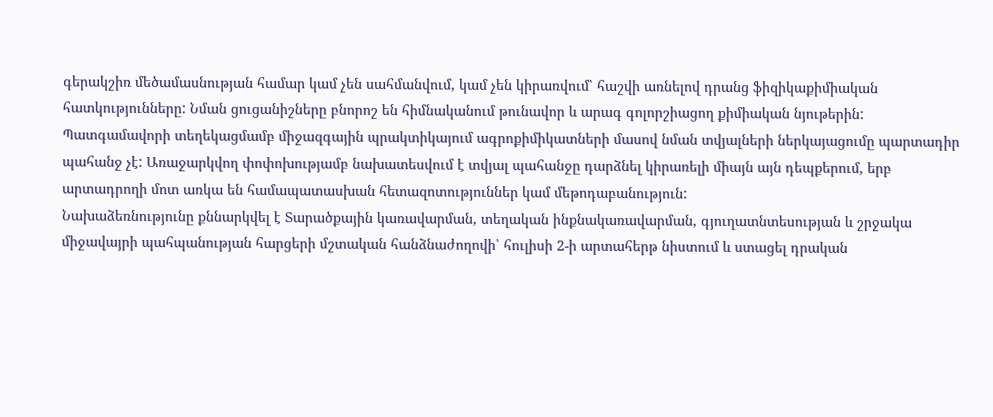գերակշիռ մեծամասնության համար կամ չեն սահմանվում, կամ չեն կիրառվում՝ հաշվի առնելով դրանց ֆիզիկաքիմիական հատկությունները: Նման ցուցանիշները բնորոշ են հիմնականում թունավոր և արագ գոլորշիացող քիմիական նյութերին:
Պատգամավորի տեղեկացմամբ միջազգային պրակտիկայում ագրոքիմիկատների մասով նման տվյալների ներկայացումը պարտադիր պահանջ չէ: Առաջարկվող փոփոխությամբ նախատեսվում է տվյալ պահանջը դարձնել կիրառելի միայն այն դեպքերում, երբ արտադրողի մոտ առկա են համապատասխան հետազոտություններ կամ մեթոդաբանություն:
Նախաձեռնությունը քննարկվել է Տարածքային կառավարման, տեղական ինքնակառավարման, գյուղատնտեսության և շրջակա միջավայրի պահպանության հարցերի մշտական հանձնաժողովի՝ հուլիսի 2-ի արտահերթ նիստում և ստացել դրական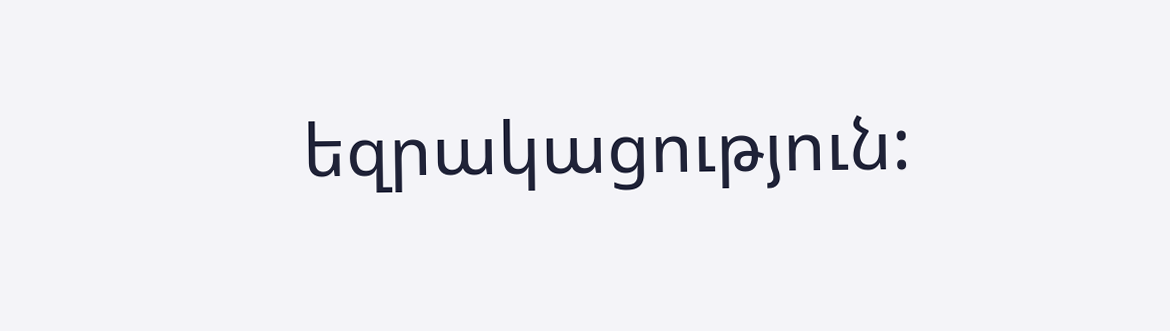եզրակացություն: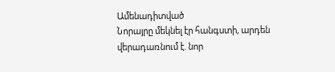Ամենադիտված
Նորայրը մեկնել էր հանգստի, արդեն վերադառնում է. նոր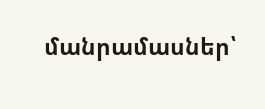մանրամասներ՝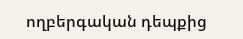ողբերգական դեպքից